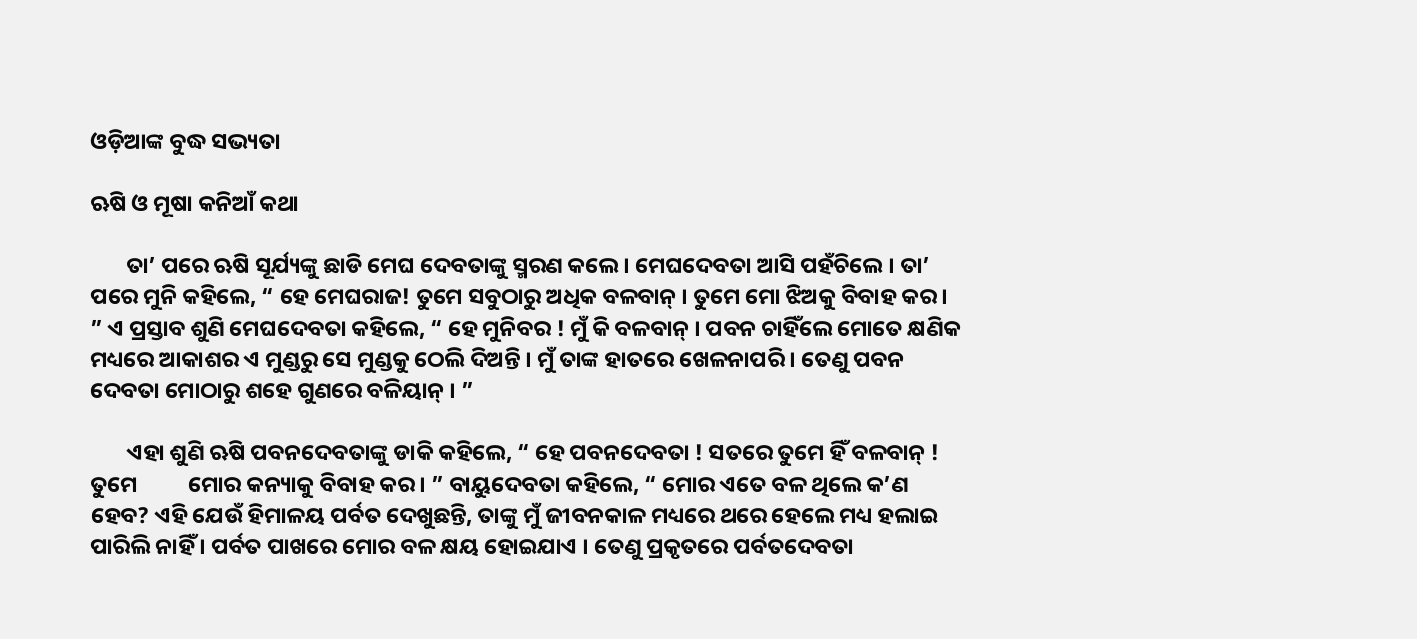ଓଡ଼ିଆଙ୍କ ବୁଦ୍ଧ ସଭ୍ୟତା

ଋଷି ଓ ମୂଷା କନିଆଁ କଥା

       ତା’ ପରେ ଋଷି ସୂର୍ଯ୍ୟଙ୍କୁ ଛାଡି ମେଘ ଦେବତାଙ୍କୁ ସ୍ମରଣ କଲେ । ମେଘଦେବତା ଆସି ପହଁଚିଲେ । ତା’ ପରେ ମୁନି କହିଲେ, “ ହେ ମେଘରାଜ! ତୁମେ ସବୁଠାରୁ ଅଧିକ ବଳବାନ୍ । ତୁମେ ମୋ ଝିଅକୁ ବିବାହ କର । ” ଏ ପ୍ରସ୍ତାବ ଶୁଣି ମେଘଦେବତା କହିଲେ, “ ହେ ମୁନିବର ! ମୁଁ କି ବଳବାନ୍ । ପବନ ଚାହିଁଲେ ମୋତେ କ୍ଷଣିକ ମଧ୍ୟରେ ଆକାଶର ଏ ମୁଣ୍ଡରୁ ସେ ମୁଣ୍ଡକୁ ଠେଲି ଦିଅନ୍ତି । ମୁଁ ତାଙ୍କ ହାତରେ ଖେଳନାପରି । ତେଣୁ ପବନ ଦେବତା ମୋଠାରୁ ଶହେ ଗୁଣରେ ବଳିୟାନ୍ । ”

       ଏହା ଶୁଣି ଋଷି ପବନଦେବତାଙ୍କୁ ଡାକି କହିଲେ, “ ହେ ପବନଦେବତା ! ସତରେ ତୁମେ ହିଁ ବଳବାନ୍ ! ତୁମେ          ମୋର କନ୍ୟାକୁ ବିବାହ କର । ” ବାୟୁଦେବତା କହିଲେ, “ ମୋର ଏତେ ବଳ ଥିଲେ କ’ଣ ହେବ? ଏହି ଯେଉଁ ହିମାଳୟ ପର୍ବତ ଦେଖୁଛନ୍ତି, ତାଙ୍କୁ ମୁଁ ଜୀବନକାଳ ମଧ୍ୟରେ ଥରେ ହେଲେ ମଧ୍ୟ ହଲାଇ ପାରିଲି ନାହିଁ । ପର୍ବତ ପାଖରେ ମୋର ବଳ କ୍ଷୟ ହୋଇଯାଏ । ତେଣୁ ପ୍ରକୃତରେ ପର୍ବତଦେବତା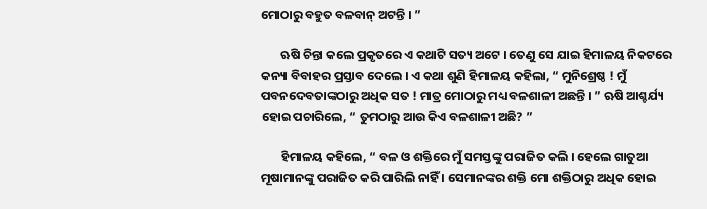ମୋଠାରୁ ବହୁତ ବଳବାନ୍ ଅଟନ୍ତି । ”

       ଋଷି ଚିନ୍ତା କଲେ ପ୍ରକୃତରେ ଏ କଥାଟି ସତ୍ୟ ଅଟେ । ତେଣୁ ସେ ଯାଇ ହିମାଳୟ ନିକଟରେ କନ୍ୟା ବିବାହର ପ୍ରସ୍ତାବ ଦେଲେ । ଏ କଥା ଶୁଣି ହିମାଳୟ କହିଲା, “ ମୁନିଶ୍ରେଷ୍ଠ ! ମୁଁ ପବନଦେବତାଙ୍କଠାରୁ ଅଧିକ ସତ ! ମାତ୍ର ମୋଠାରୁ ମଧ୍ୟ ବଳଶାଳୀ ଅଛନ୍ତି । ” ଋଷି ଆଶ୍ଚର୍ଯ୍ୟ ହୋଇ ପଚାରିଲେ, “ ତୁମଠାରୁ ଆଉ କିଏ ବଳଶାଳୀ ଅଛି? ”

       ହିମାଳୟ କହିଲେ, “ ବଳ ଓ ଶକ୍ତିରେ ମୁଁ ସମସ୍ତଙ୍କୁ ପରାଜିତ କଲି । ହେଲେ ଗାତୁଆ ମୂଷାମାନଙ୍କୁ ପରାଜିତ କରି ପାରିଲି ନାହିଁ । ସେମାନଙ୍କର ଶକ୍ତି ମୋ ଶକ୍ତିଠାରୁ ଅଧିକ ହୋଇ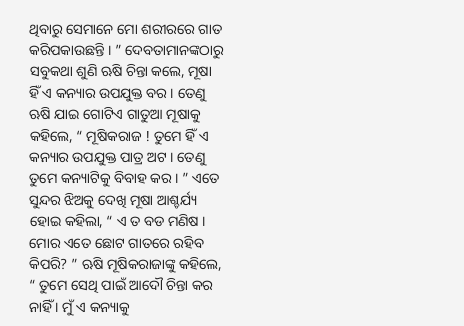ଥିବାରୁ ସେମାନେ ମୋ ଶରୀରରେ ଗାତ କରିପକାଉଛନ୍ତି । ” ଦେବତାମାନଙ୍କଠାରୁ ସବୁକଥା ଶୁଣି ଋଷି ଚିନ୍ତା କଲେ, ମୂଷା ହିଁ ଏ କନ୍ୟାର ଉପଯୁକ୍ତ ବର । ତେଣୁ ଋଷି ଯାଇ ଗୋଟିଏ ଗାତୁଆ ମୂଷାକୁ କହିଲେ, “ ମୂଷିକରାଜ ! ତୁମେ ହିଁ ଏ କନ୍ୟାର ଉପଯୁକ୍ତ ପାତ୍ର ଅଟ । ତେଣୁ ତୁମେ କନ୍ୟାଟିକୁ ବିବାହ କର । ” ଏତେ ସୁନ୍ଦର ଝିଅକୁ ଦେଖି ମୂଷା ଆଶ୍ଚର୍ଯ୍ୟ ହୋଇ କହିଲା, “ ଏ ତ ବଡ ମଣିଷ । ମୋର ଏତେ ଛୋଟ ଗାତରେ ରହିବ କିପରି? ” ଋଷି ମୂଷିକରାଜାଙ୍କୁ କହିଲେ, “ ତୁମେ ସେଥି ପାଇଁ ଆଦୌ ଚିନ୍ତା କର ନାହିଁ । ମୁଁ ଏ କନ୍ୟାକୁ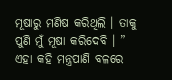ମୂଷାରୁ ମଣିଷ କରିଥିଲି । ତାକୁ ପୁଣି ମୁଁ ମୂଷା କରିଦେବି । ” ଏହା କହି ମନ୍ତ୍ରପାଣି ବଳରେ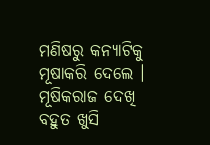ମଣିଷରୁ କନ୍ୟାଟିକୁ ମୂଷାକରି ଦେଲେ । ମୂଷିକରାଜ ଦେଖି ବହୁତ ଖୁସି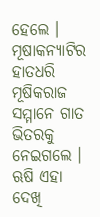ହେଲେ । ମୂଷାକନ୍ୟାଟିର ହାତଧରି ମୂଷିକରାଜ ସମ୍ମାନେ ଗାତ ଭିତରକୁ ନେଇଗଲେ । ଋଷି ଏହା ଦେଖି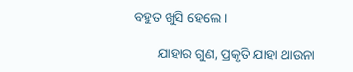ବହୁତ ଖୁସି ହେଲେ ।

       ଯାହାର ଗୁଣ, ପ୍ରକୃତି ଯାହା ଥାଉନା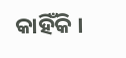କାହିଁକି ।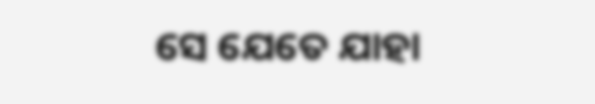ସେ ଯେତେ ଯାହା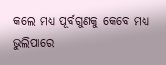କଲେ ମଧ୍ୟ ପୂର୍ବଗୁଣକୁ କେବେ ମଧ୍ୟ ଭୁଲିପାରେ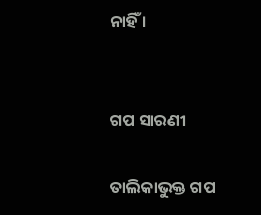ନାହିଁ ।


ଗପ ସାରଣୀ

ତାଲିକାଭୁକ୍ତ ଗପ